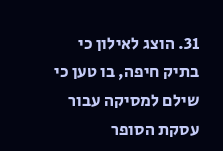31. הוצג לאילון כי בתיק חיפה, בו טען כי שילם למסיקה עבור עסקת הסופר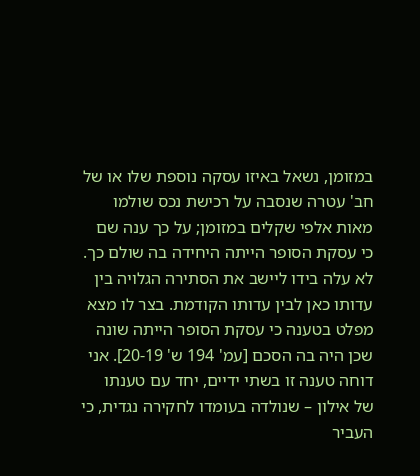במזומן, נשאל באיזו עסקה נוספת שלו או של חב' עטרה שנסבה על רכישת נכס שולמו מאות אלפי שקלים במזומן; על כך ענה שם כי עסקת הסופר הייתה היחידה בה שולם כך. לא עלה בידו ליישב את הסתירה הגלויה בין עדותו כאן לבין עדותו הקודמת. בצר לו מצא מפלט בטענה כי עסקת הסופר הייתה שונה שכן היה בה הסכם [עמ' 194 ש' 20-19]. אני דוחה טענה זו בשתי ידיים, יחד עם טענתו של אילון – שנולדה בעומדו לחקירה נגדית, כי העביר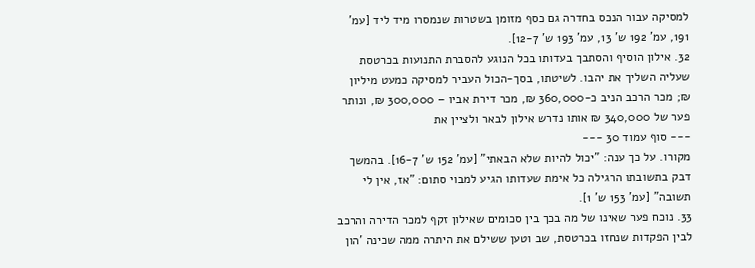למסיקה עבור הנכס בחדרה גם כסף מזומן בשטרות שנמסרו מיד ליד [עמ' 191, עמ' 192 ש' 13, עמ' 193 ש' 12-7].
32. אילון הוסיף והסתבך בעדותו בכל הנוגע להסברת התנועות בכרטסת שעליה השליך את יהבו. לשיטתו, בסך-הכול העביר למסיקה כמעט מיליון ₪; מכר הרכב הניב כ-360,000 ₪, מכר דירת אביו – 300,000 ₪, ונותר פער של 340,000 ₪ אותו נדרש אילון לבאר ולציין את
--- סוף עמוד 30 ---
מקורו. על כך ענה: "יכול להיות שלא הבאתי" [עמ' 152 ש' 16-7]. בהמשך דבק בתשובתו הרגילה כל אימת שעדותו הגיע למבוי סתום: "אז, אין לי תשובה" [עמ' 153 ש' 1].
33. נוכח פער שאינו של מה בכך בין סכומים שאילון זקף למכר הדירה והרכב לבין הפקדות שנחזו בכרטסת, שב וטען ששילם את היתרה ממה שכינה 'הון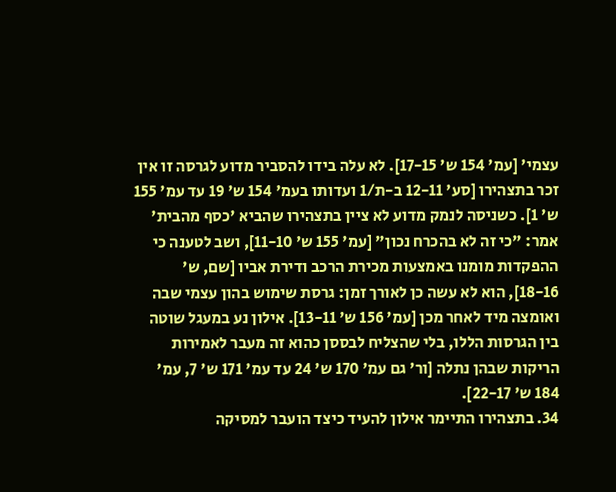עצמי' [עמ' 154 ש' 17-15]. לא עלה בידו להסביר מדוע לגרסה זו אין זכר בתצהירו [סע' 12-11 ב-ת/1 ועדותו בעמ' 154 ש' 19 עד עמ' 155 ש' 1]. כשניסה לנמק מדוע לא ציין בתצהירו שהביא 'כסף מהבית' אמר: "כי זה לא בהכרח נכון" [עמ' 155 ש' 11-10], ושב לטענה כי ההפקדות מומנו באמצעות מכירת הרכב ודירת אביו [שם, ש' 18-16], הוא לא עשה כן לאורך זמן: גרסת שימוש בהון עצמי שבה ואומצה מיד לאחר מכן [עמ' 156 ש' 13-11]. אילון נע במעגל שוטה בין הגרסות הללו, בלי שהצליח לבססן כהוא זה מעבר לאמירות הריקות שבהן נתלה [ור' גם עמ' 170 ש' 24 עד עמ' 171 ש' 7, עמ' 184 ש' 22-17].
34. בתצהירו התיימר אילון להעיד כיצד הועבר למסיקה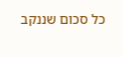כל סכום שננקב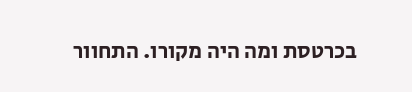בכרטסת ומה היה מקורו. התחוור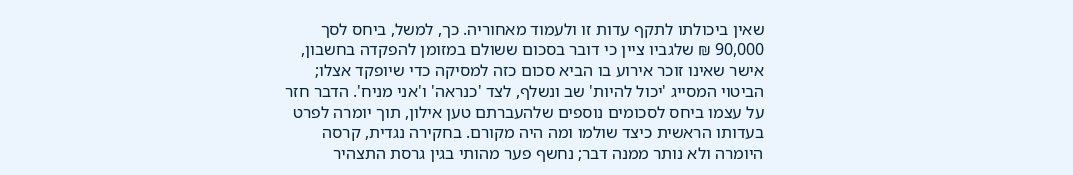שאין ביכולתו לתקף עדות זו ולעמוד מאחוריה. כך, למשל, ביחס לסך 90,000 ₪ שלגביו ציין כי דובר בסכום ששולם במזומן להפקדה בחשבון, אישר שאינו זוכר אירוע בו הביא סכום כזה למסיקה כדי שיופקד אצלו; הביטוי המסייג 'יכול להיות' שב ונשלף, לצד 'כנראה' ו'אני מניח'. הדבר חזר על עצמו ביחס לסכומים נוספים שלהעברתם טען אילון, תוך יומרה לפרט בעדותו הראשית כיצד שולמו ומה היה מקורם. בחקירה נגדית, קרסה היומרה ולא נותר ממנה דבר; נחשף פער מהותי בגין גרסת התצהיר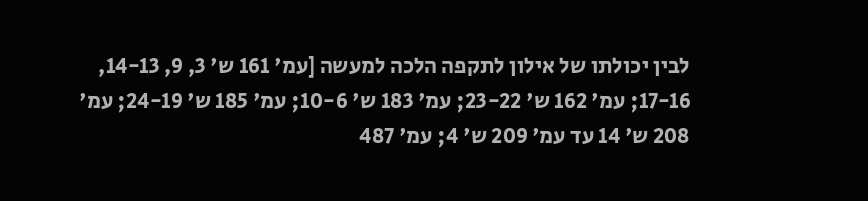לבין יכולתו של אילון לתקפה הלכה למעשה [עמ' 161 ש' 3, 9, 14-13, 17-16; עמ' 162 ש' 23-22; עמ' 183 ש' 10-6; עמ' 185 ש' 24-19; עמ' 208 ש' 14 עד עמ' 209 ש' 4; עמ' 487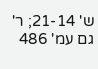ש' 21-14; ר' גם עמ' 486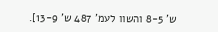ש' 8-5 והשוו לעמ' 487 ש' 13-9].